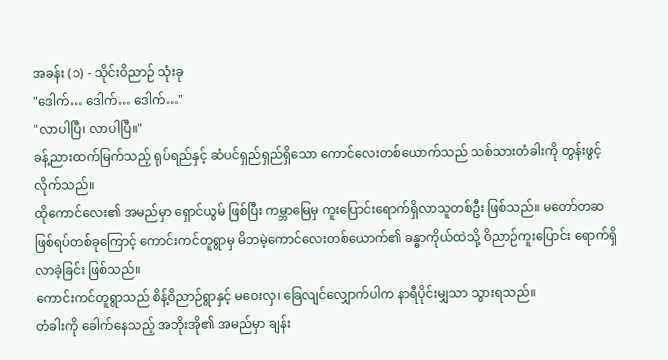အခန်း (၁) - သိုင်းဝိညာဉ် သုံးခု
"ဒေါက်… ဒေါက်… ဒေါက်…"
"လာပါပြီ၊ လာပါပြီ။"
ခန့်ညားထက်မြက်သည့် ရုပ်ရည်နှင့် ဆံပင်ရှည်ရှည်ရှိသော ကောင်လေးတစ်ယောက်သည် သစ်သားတံခါးကို တွန်းဖွင့်လိုက်သည်။
ထိုကောင်လေး၏ အမည်မှာ ရှောင်ယွမ် ဖြစ်ပြီး ကမ္ဘာမြေမှ ကူးပြောင်းရောက်ရှိလာသူတစ်ဦး ဖြစ်သည်။ မတော်တဆဖြစ်ရပ်တစ်ခုကြောင့် ကောင်းကင်တူရွာမှ မိဘမဲ့ကောင်လေးတစ်ယောက်၏ ခန္ဓာကိုယ်ထဲသို့ ဝိညာဉ်ကူးပြောင်း ရောက်ရှိလာခဲ့ခြင်း ဖြစ်သည်။
ကောင်းကင်တူရွာသည် စိန့်ဝိညာဉ်ရွာနှင့် မဝေးလှ၊ ခြေလျင်လျှောက်ပါက နာရီပိုင်းမျှသာ သွားရသည်။
တံခါးကို ခေါက်နေသည့် အဘိုးအို၏ အမည်မှာ ချန်း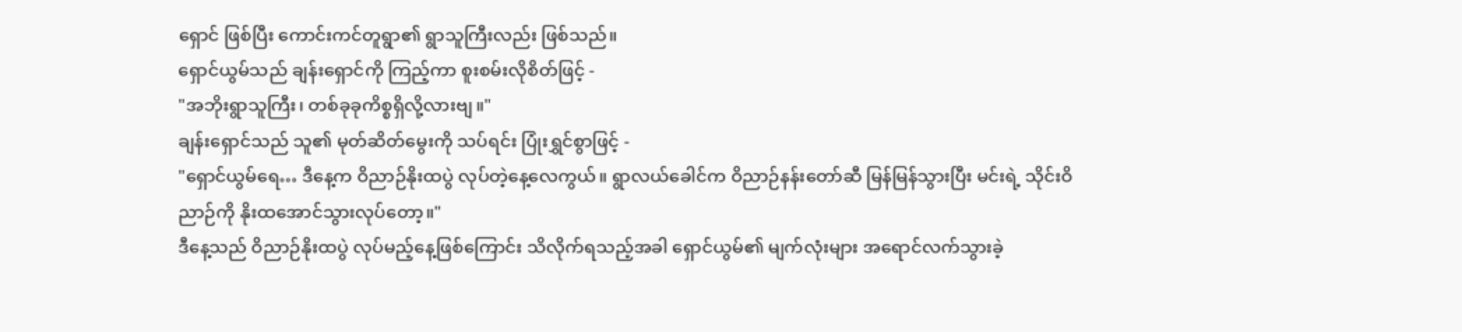ရှောင် ဖြစ်ပြီး ကောင်းကင်တူရွာ၏ ရွာသူကြီးလည်း ဖြစ်သည်။
ရှောင်ယွမ်သည် ချန်းရှောင်ကို ကြည့်ကာ စူးစမ်းလိုစိတ်ဖြင့် -
"အဘိုးရွာသူကြီး၊ တစ်ခုခုကိစ္စရှိလို့လားဗျ။"
ချန်းရှောင်သည် သူ၏ မုတ်ဆိတ်မွေးကို သပ်ရင်း ပြုံးရွှင်စွာဖြင့် -
"ရှောင်ယွမ်ရေ… ဒီနေ့က ဝိညာဉ်နိုးထပွဲ လုပ်တဲ့နေ့လေကွယ်။ ရွာလယ်ခေါင်က ဝိညာဉ်နန်းတော်ဆီ မြန်မြန်သွားပြီး မင်းရဲ့ သိုင်းဝိညာဉ်ကို နိုးထအောင်သွားလုပ်တော့။"
ဒီနေ့သည် ဝိညာဉ်နိုးထပွဲ လုပ်မည့်နေ့ဖြစ်ကြောင်း သိလိုက်ရသည့်အခါ ရှောင်ယွမ်၏ မျက်လုံးများ အရောင်လက်သွားခဲ့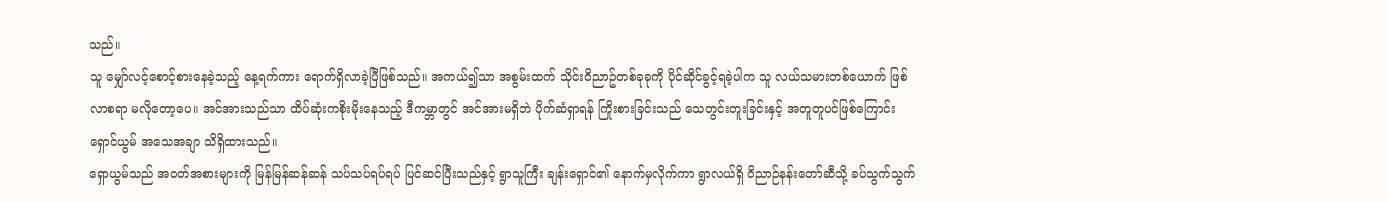သည်။
သူ မျှော်လင့်စောင့်စားနေခဲ့သည့် နေ့ရက်ကား ရောက်ရှိလာခဲ့ပြီဖြစ်သည်။ အကယ်၍သာ အစွမ်းထက် သိုင်း၀ိညာဥ်တစ်ခုခုကို ပိုင်ဆိုင်ခွင့်ရခဲ့ပါက သူ လယ်သမားတစ်ယောက် ဖြစ်လာစရာ မလိုတော့ပေ။ အင်အားသည်သာ ထိပ်ဆုံးကစိုးမိုးနေသည့် ဒီကမ္ဘာတွင် အင်အားမရှိဘဲ ပိုက်ဆံရှာရန် ကြိုးစားခြင်းသည် သေတွင်းတူးခြင်းနှင့် အတူတူပင်ဖြစ်ကြောင်း ရှောင်ယွမ် အသေအချာ သိရှိထားသည်။
ရှောယွမ်သည် အဝတ်အစားများကို မြန်မြန်ဆန်ဆန် သပ်သပ်ရပ်ရပ် ပြင်ဆင်ပြီးသည်နှင့် ရွာသူကြီး ချန်းရှောင်၏ နောက်မှလိုက်ကာ ရွာလယ်ရှိ ဝိညာဉ်နန်းတော်ဆီသို့ ခပ်သွက်သွက်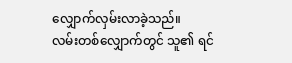လျှောက်လှမ်းလာခဲ့သည်။
လမ်းတစ်လျှောက်တွင် သူ၏ ရင်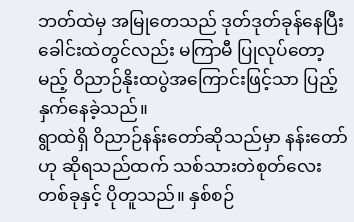ဘတ်ထဲမှ အမြုတေသည် ဒုတ်ဒုတ်ခုန်နေပြီး ခေါင်းထဲတွင်လည်း မကြာမီ ပြုလုပ်တော့မည့် ဝိညာဉ်နိုးထပွဲအကြောင်းဖြင့်သာ ပြည့်နှက်နေခဲ့သည်။
ရွာထဲရှိ ဝိညာဉ်နန်းတော်ဆိုသည်မှာ နန်းတော်ဟု ဆိုရသည်ထက် သစ်သားတဲစုတ်လေးတစ်ခုနှင့် ပိုတူသည်။ နှစ်စဉ်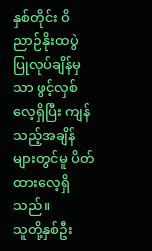နှစ်တိုင်း ဝိညာဉ်နိုးထပွဲ ပြုလုပ်ချိန်မှသာ ဖွင့်လှစ်လေ့ရှိပြီး ကျန်သည့်အချိန်များတွင်မူ ပိတ်ထားလေ့ရှိသည်။
သူတို့နှစ်ဦး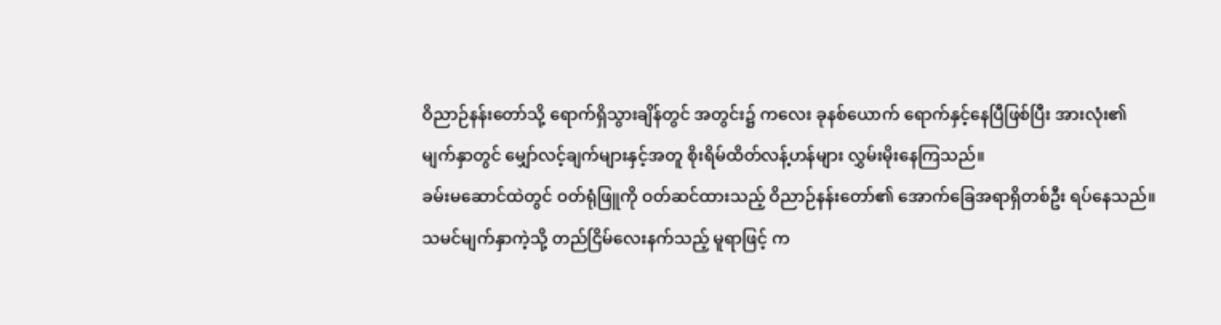ဝိညာဉ်နန်းတော်သို့ ရောက်ရှိသွားချိန်တွင် အတွင်း၌ ကလေး ခုနစ်ယောက် ရောက်နှင့်နေပြီဖြစ်ပြီး အားလုံး၏ မျက်နှာတွင် မျှော်လင့်ချက်များနှင့်အတူ စိုးရိမ်ထိတ်လန့်ဟန်များ လွှမ်းမိုးနေကြသည်။
ခမ်းမဆောင်ထဲတွင် ဝတ်ရုံဖြူကို ဝတ်ဆင်ထားသည့် ဝိညာဉ်နန်းတော်၏ အောက်ခြေအရာရှိတစ်ဦး ရပ်နေသည်။ သမင်မျက်နှာကဲ့သို့ တည်ငြိမ်လေးနက်သည့် မူရာဖြင့် က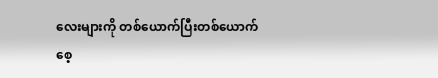လေးများကို တစ်ယောက်ပြီးတစ်ယောက် စေ့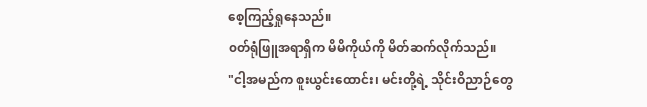စေ့ကြည့်ရှုနေသည်။
၀တ်ရုံဖြူအရာရှိက မိမိကိုယ်ကို မိတ်ဆက်လိုက်သည်။
"ငါ့အမည်က စူးယွင်းထောင်း၊ မင်းတို့ရဲ့ သိုင်းဝိညာဉ်တွေ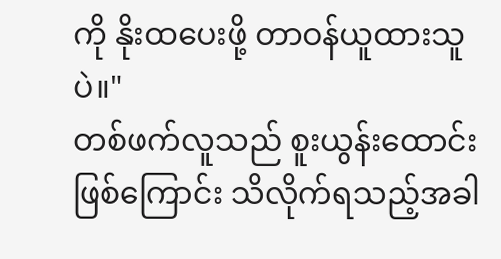ကို နိုးထပေးဖို့ တာဝန်ယူထားသူပဲ။"
တစ်ဖက်လူသည် စူးယွန်းထောင်း ဖြစ်ကြောင်း သိလိုက်ရသည့်အခါ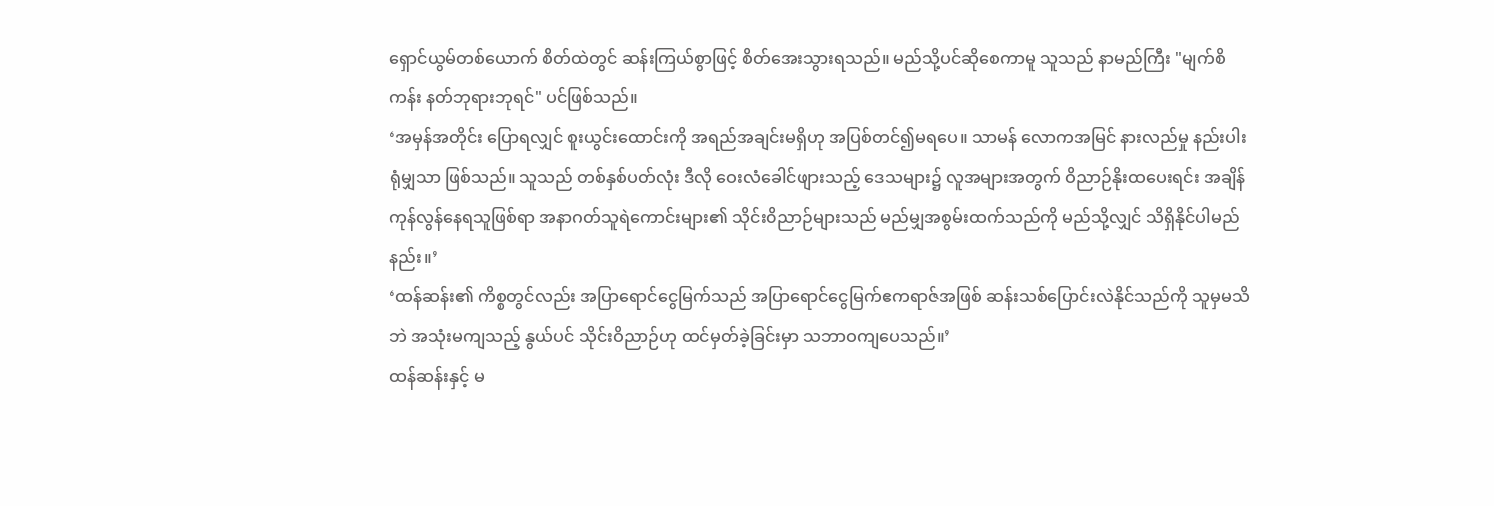ရှောင်ယွမ်တစ်ယောက် စိတ်ထဲတွင် ဆန်းကြယ်စွာဖြင့် စိတ်အေးသွားရသည်။ မည်သို့ပင်ဆိုစေကာမူ သူသည် နာမည်ကြီး "မျက်စိကန်း နတ်ဘုရားဘုရင်" ပင်ဖြစ်သည်။
‘အမှန်အတိုင်း ပြောရလျှင် စူးယွင်းထောင်းကို အရည်အချင်းမရှိဟု အပြစ်တင်၍မရပေ။ သာမန် လောကအမြင် နားလည်မှု နည်းပါးရုံမျှသာ ဖြစ်သည်။ သူသည် တစ်နှစ်ပတ်လုံး ဒီလို ဝေးလံခေါင်ဖျားသည့် ဒေသများ၌ လူအများအတွက် ဝိညာဉ်နိုးထပေးရင်း အချိန်ကုန်လွန်နေရသူဖြစ်ရာ အနာဂတ်သူရဲကောင်းများ၏ သိုင်း၀ိညာဉ်များသည် မည်မျှအစွမ်းထက်သည်ကို မည်သို့လျှင် သိရှိနိုင်ပါမည်နည်း။’
‘ထန်ဆန်း၏ ကိစ္စတွင်လည်း အပြာရောင်ငွေမြက်သည် အပြာရောင်ငွေမြက်ဧကရာဇ်အဖြစ် ဆန်းသစ်ပြောင်းလဲနိုင်သည်ကို သူမှမသိဘဲ အသုံးမကျသည့် နွယ်ပင် သိုင်းဝိညာဉ်ဟု ထင်မှတ်ခဲ့ခြင်းမှာ သဘာဝကျပေသည်။’
ထန်ဆန်းနှင့် မ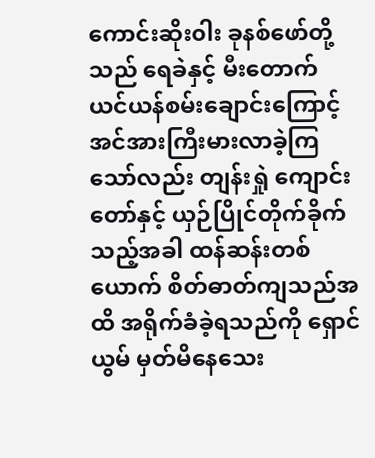ကောင်းဆိုး၀ါး ခုနစ်ဖော်တို့သည် ရေခဲနှင့် မီးတောက် ယင်ယန်စမ်းချောင်းကြောင့် အင်အားကြီးမားလာခဲ့ကြသော်လည်း တျန်းရှုဲ ကျောင်းတော်နှင့် ယှဉ်ပြိုင်တိုက်ခိုက်သည့်အခါ ထန်ဆန်းတစ်ယောက် စိတ်ဓာတ်ကျသည်အထိ အရိုက်ခံခဲ့ရသည်ကို ရှောင်ယွမ် မှတ်မိနေသေး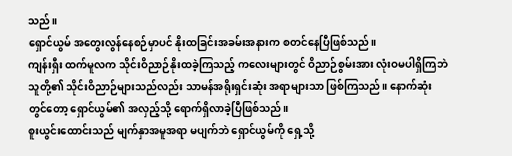သည်။
ရှောင်ယွမ် အတွေးလွန်နေစဉ်မှာပင် နိုးထခြင်းအခမ်းအနားက စတင်နေပြီဖြစ်သည်။
ကျန်းရှီး ထက်မူလက သိုင်းဝိညာဉ်နိုးထခဲ့ကြသည့် ကလေးများတွင် ဝိညာဉ်စွမ်းအား လုံးဝမပါရှိကြဘဲ သူတို့၏ သိုင်းဝိညာဉ်များသည်လည်း သာမန်အရိုးရှင်းဆုံး အရာများသာ ဖြစ်ကြသည်။ နောက်ဆုံးတွင်တော့ ရှောင်ယွမ်၏ အလှည့်သို့ ရောက်ရှိလာခဲ့ပြီဖြစ်သည်။
စူးယွင်းထောင်းသည် မျက်နှာအမူအရာ မပျက်ဘဲ ရှောင်ယွမ်ကို ရှေ့သို့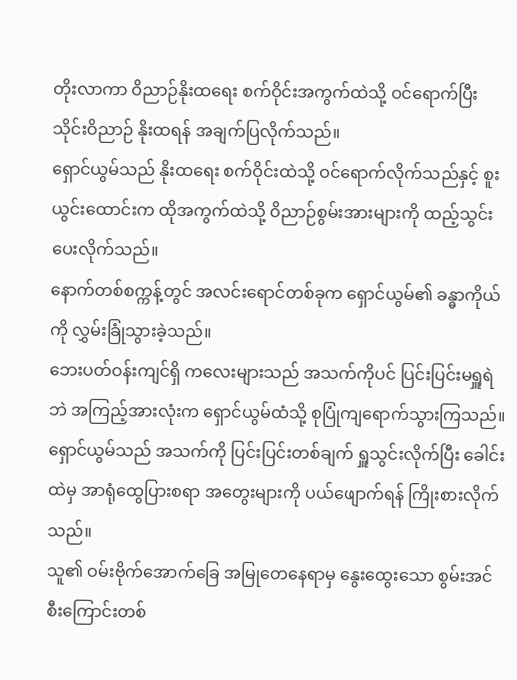တိုးလာကာ ဝိညာဉ်နိုးထရေး စက်ဝိုင်းအကွက်ထဲသို့ ဝင်ရောက်ပြီး သိုင်းဝိညာဉ် နိုးထရန် အချက်ပြလိုက်သည်။
ရှောင်ယွမ်သည် နိုးထရေး စက်ဝိုင်းထဲသို့ ဝင်ရောက်လိုက်သည်နှင့် စူးယွင်းထောင်းက ထိုအကွက်ထဲသို့ ဝိညာဉ်စွမ်းအားများကို ထည့်သွင်းပေးလိုက်သည်။
နောက်တစ်စက္ကန့်တွင် အလင်းရောင်တစ်ခုက ရှောင်ယွမ်၏ ခန္ဓာကိုယ်ကို လွှမ်းခြုံသွားခဲ့သည်။
ဘေးပတ်ဝန်းကျင်ရှိ ကလေးများသည် အသက်ကိုပင် ပြင်းပြင်းမရှူရဲဘဲ အကြည့်အားလုံးက ရှောင်ယွမ်ထံသို့ စုပြုံကျရောက်သွားကြသည်။
ရှောင်ယွမ်သည် အသက်ကို ပြင်းပြင်းတစ်ချက် ရှူသွင်းလိုက်ပြီး ခေါင်းထဲမှ အာရုံထွေပြားစရာ အတွေးများကို ပယ်ဖျောက်ရန် ကြိုးစားလိုက်သည်။
သူ၏ ဝမ်းဗိုက်အောက်ခြေ အမြုတေနေရာမှ နွေးထွေးသော စွမ်းအင်စီးကြောင်းတစ်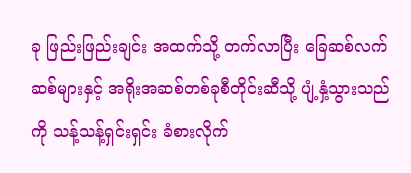ခု ဖြည်းဖြည်းချင်း အထက်သို့ တက်လာပြီး ခြေဆစ်လက်ဆစ်များနှင့် အရိုးအဆစ်တစ်ခုစီတိုင်းဆီသို့ ပျံ့နှံ့သွားသည်ကို သန့်သန့်ရှင်းရှင်း ခံစားလိုက်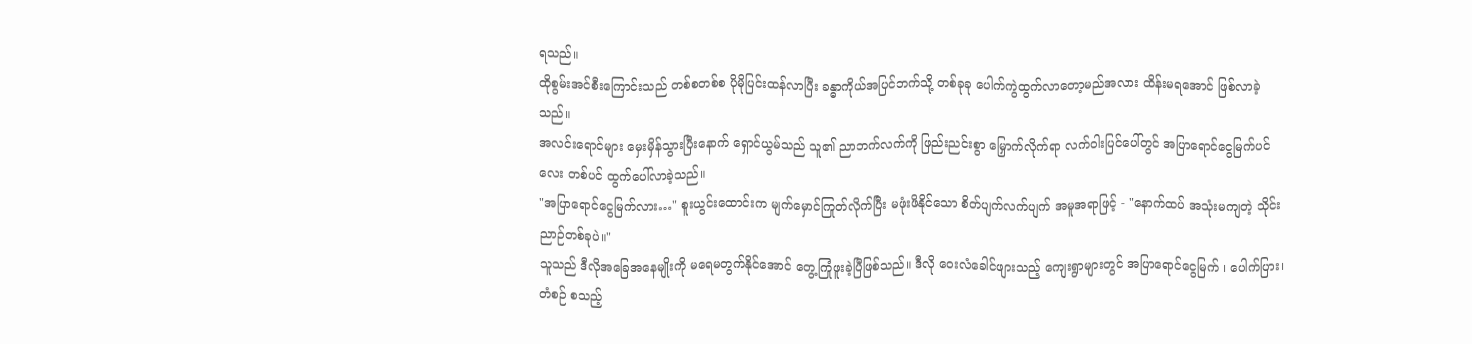ရသည်။
ထိုစွမ်းအင်စီးကြောင်းသည် တစ်စတစ်စ ပိုမိုပြင်းထန်လာပြီး ခန္ဓာကိုယ်အပြင်ဘက်သို့ တစ်ခုခု ပေါက်ကွဲထွက်လာတော့မည်အလား ထိန်းမရအောင် ဖြစ်လာခဲ့သည်။
အလင်းရောင်များ မှေးမှိန်သွားပြီးနောက် ရှောင်ယွမ်သည် သူ၏ ညာဘက်လက်ကို ဖြည်းညင်းစွာ မြှောက်လိုက်ရာ လက်ဝါးပြင်ပေါ်တွင် အပြာရောင်ငွေမြက်ပင်လေး တစ်ပင် ထွက်ပေါ်လာခဲ့သည်။
"အပြာရောင်ငွေမြက်လား…" စူးယွင်းထောင်းက မျက်မှောင်ကြုတ်လိုက်ပြီး မဖုံးဖိနိုင်သော စိတ်ပျက်လက်ပျက် အမူအရာဖြင့် - "နောက်ထပ် အသုံးမကျတဲ့ သိုင်းညာဉ်တစ်ခုပဲ။"
သူသည် ဒီလိုအခြေအနေမျိုးကို မရေမတွက်နိုင်အောင် တွေ့ကြုံဖူးခဲ့ပြီဖြစ်သည်။ ဒီလို ဝေးလံခေါင်ဖျားသည့် ကျေးရွာများတွင် အပြာရောင်ငွေမြက် ၊ ပေါက်ပြား၊ တံစဉ် စသည့်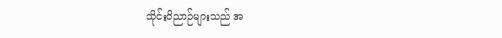သိုင်းဝိညာဉ်များသည် အ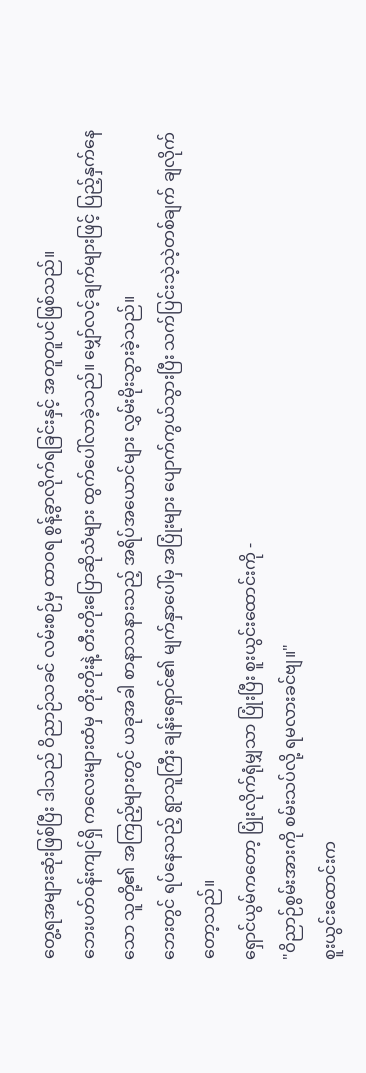တွေ့ရအများဆုံးဖြစ်ပြီး ဒါသည် ဝိညာဉ်သခင် လမ်းစဉ်မှ ထာဝရ စွန့်ခွာလိုက်ရခြင်းနှင့် အတူတူပင်ဖြစ်သည်။
ဘေးပတ်ဝန်းကျင်ရှိ ကလေးများထံမှ တိုးတိုးနဲ့ တီးတိုးပြောဆိုသံများ ထွက်ပေါ်လာခဲ့သည်။ မျှော်လင့်ချက်များဖြင့် ပြည့်နှက်နေသော သူတို့၏ အကြည့်များတွင် ယခုအခါ စာနာသနားသည့် အရိပ်အယောင်များ လွှမ်းမိုးသွားခဲ့သည်။
ဘေးတွင် ရပ်နေသည့် ရွာသူကြီး ချန်းရှောင်၏ မျက်နှာပေါ်မှ အပြုံးများ ပျောက်ကွယ်သွားပြီး သက်ပြင်းသဲ့သဲ့တစ်ချက် ချလိုက်တော့သည်။
ရှောင်ယွမ်ကတော့ ပြုံးလိုက်ရုံမျှသာ ပြုံးပြီး စူးယွင်းထောင်းကို -
"ဝိညာဉ်စွမ်းအားကို စမ်းသပ်လို့ ရမလားခင်ဗျ။"
စူးယွင်းထောင်းက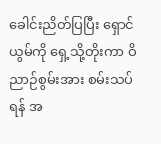ခေါင်းညိတ်ပြပြီး ရှောင်ယွမ်ကို ရှေ့သို့တိုးကာ ဝိညာဉ်စွမ်းအား စမ်းသပ်ရန် အ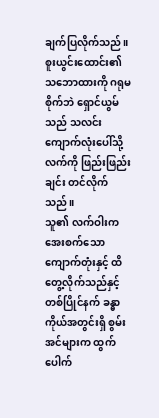ချက်ပြလိုက်သည်။
စူးယွင်းထောင်း၏ သဘောထားကို ဂရုမစိုက်ဘဲ ရှောင်ယွမ်သည် သလင်းကျောက်လုံးပေါ်သို့ လက်ကို ဖြည်းဖြည်းချင်း တင်လိုက်သည်။
သူ၏ လက်ဝါးက အေးစက်သော ကျောက်တုံးနှင့် ထိတွေ့လိုက်သည်နှင့်တစ်ပြိုင်နက် ခန္ဓာကိုယ်အတွင်းရှိ စွမ်းအင်များက ထွက်ပေါက်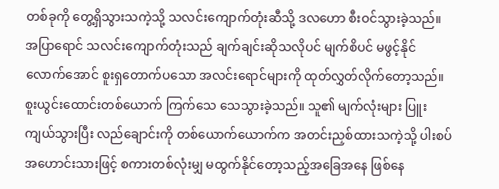တစ်ခုကို တွေ့ရှိသွားသကဲ့သို့ သလင်းကျောက်တုံးဆီသို့ ဒလဟော စီးဝင်သွားခဲ့သည်။
အပြာရောင် သလင်းကျောက်တုံးသည် ချက်ချင်းဆိုသလိုပင် မျက်စိပင် မဖွင့်နိုင်လောက်အောင် စူးရှတောက်ပသော အလင်းရောင်များကို ထုတ်လွှတ်လိုက်တော့သည်။
စူးယွင်းထောင်းတစ်ယောက် ကြက်သေ သေသွားခဲ့သည်။ သူ၏ မျက်လုံးများ ပြူးကျယ်သွားပြီး လည်ချောင်းကို တစ်ယောက်ယောက်က အတင်းညှစ်ထားသကဲ့သို့ ပါးစပ်အဟောင်းသားဖြင့် စကားတစ်လုံးမျှ မထွက်နိုင်တော့သည့်အခြေအနေ ဖြစ်နေ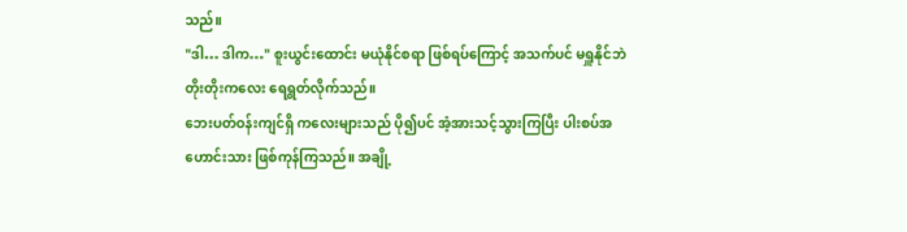သည်။
"ဒါ… ဒါက…" စူးယွင်းထောင်း မယုံနိုင်စရာ ဖြစ်ရပ်ကြောင့် အသက်ပင် မရှူနိုင်ဘဲ တိုးတိုးကလေး ရေရွတ်လိုက်သည်။
ဘေးပတ်ဝန်းကျင်ရှိ ကလေးများသည် ပို၍ပင် အံ့အားသင့်သွားကြပြီး ပါးစပ်အဟောင်းသား ဖြစ်ကုန်ကြသည်။ အချို့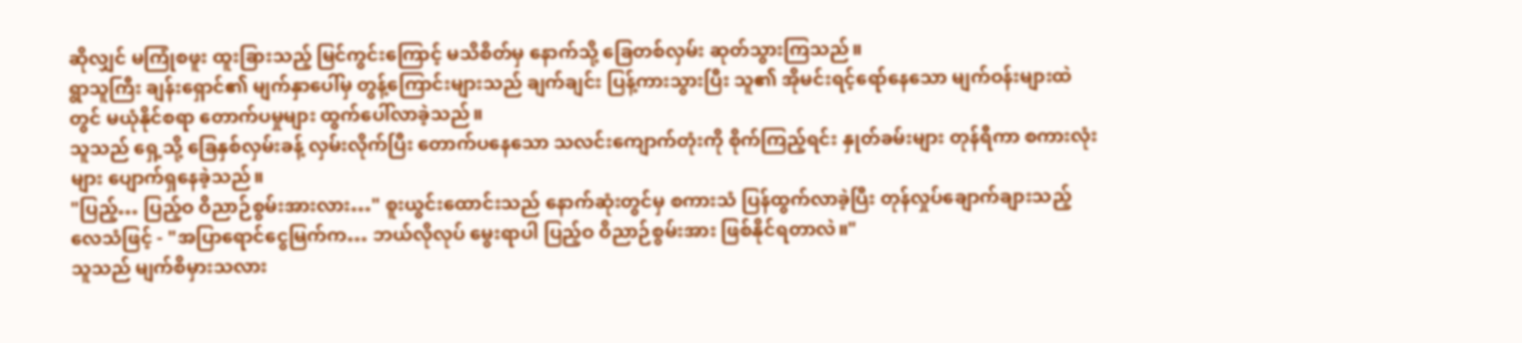ဆိုလျှင် မကြုံစဖူး ထူးခြားသည့် မြင်ကွင်းကြောင့် မသိစိတ်မှ နောက်သို့ ခြေတစ်လှမ်း ဆုတ်သွားကြသည်။
ရွာသူကြီး ချန်းရှောင်၏ မျက်နှာပေါ်မှ တွန့်ကြောင်းများသည် ချက်ချင်း ပြန့်ကားသွားပြီး သူ၏ အိုမင်းရင့်ရော်နေသော မျက်ဝန်းများထဲတွင် မယုံနိုင်စရာ တောက်ပမှုများ ထွက်ပေါ်လာခဲ့သည်။
သူသည် ရှေ့သို့ ခြေနှစ်လှမ်းခန့် လှမ်းလိုက်ပြီး တောက်ပနေသော သလင်းကျောက်တုံးကို စိုက်ကြည့်ရင်း နှုတ်ခမ်းများ တုန်ရီကာ စကားလုံးများ ပျောက်ရှနေခဲ့သည်။
"ပြည့်… ပြည့်ဝ ဝိညာဉ်စွမ်းအားလား…" စူးယွင်းထောင်းသည် နောက်ဆုံးတွင်မှ စကားသံ ပြန်ထွက်လာခဲ့ပြီး တုန်လှုပ်ချောက်ချားသည့် လေသံဖြင့် - "အပြာရောင်ငွေမြက်က… ဘယ်လိုလုပ် မွေးရာပါ ပြည့်ဝ ဝိညာဉ်စွမ်းအား ဖြစ်နိုင်ရတာလဲ။"
သူသည် မျက်စိမှားသလား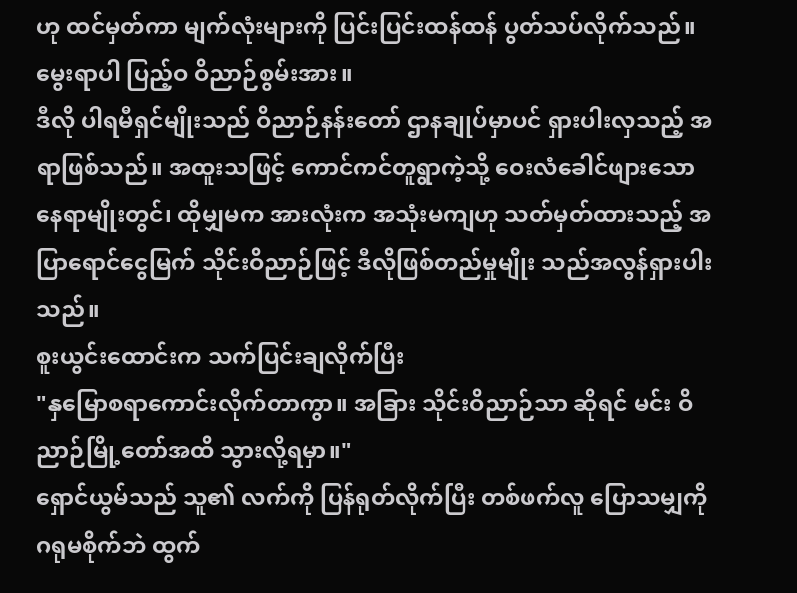ဟု ထင်မှတ်ကာ မျက်လုံးများကို ပြင်းပြင်းထန်ထန် ပွတ်သပ်လိုက်သည်။
မွေးရာပါ ပြည့်ဝ ဝိညာဉ်စွမ်းအား။
ဒီလို ပါရမီရှင်မျိုးသည် ဝိညာဉ်နန်းတော် ဌာနချုပ်မှာပင် ရှားပါးလှသည့် အရာဖြစ်သည်။ အထူးသဖြင့် ကောင်ကင်တူရွာကဲ့သို့ ဝေးလံခေါင်ဖျားသော နေရာမျိုးတွင်၊ ထိုမျှမက အားလုံးက အသုံးမကျဟု သတ်မှတ်ထားသည့် အပြာရောင်ငွေမြက် သိုင်းဝိညာဉ်ဖြင့် ဒီလိုဖြစ်တည်မှုမျိုး သည်အလွန်ရှားပါးသည်။
စူးယွင်းထောင်းက သက်ပြင်းချလိုက်ပြီး
"နှမြောစရာကောင်းလိုက်တာကွာ။ အခြား သိုင်းဝိညာဉ်သာ ဆိုရင် မင်း ဝိညာဉ်မြို့တော်အထိ သွားလို့ရမှာ။"
ရှောင်ယွမ်သည် သူ၏ လက်ကို ပြန်ရုတ်လိုက်ပြီး တစ်ဖက်လူ ပြောသမျှကို ဂရုမစိုက်ဘဲ ထွက်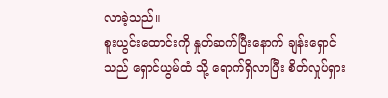လာခဲ့သည်။
စူးယွင်းထောင်းကို နှုတ်ဆက်ပြီးနောက် ချန်းရှောင်သည် ရှောင်ယွမ်ထံ သို့ ရောက်ရှိလာပြီး စိတ်လှုပ်ရှား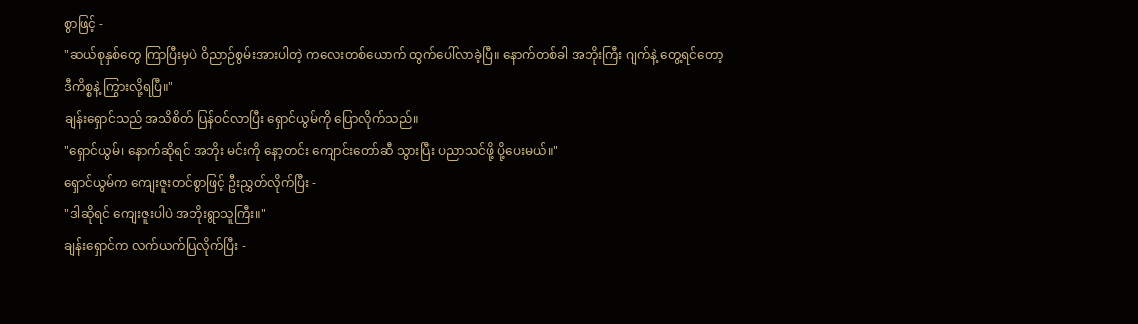စွာဖြင့် -
"ဆယ်စုနှစ်တွေ ကြာပြီးမှပဲ ဝိညာဉ်စွမ်းအားပါတဲ့ ကလေးတစ်ယောက် ထွက်ပေါ်လာခဲ့ပြီ။ နောက်တစ်ခါ အဘိုးကြီး ဂျက်နဲ့ တွေ့ရင်တော့ ဒီကိစ္စနဲ့ ကြွားလို့ရပြီ။"
ချန်းရှောင်သည် အသိစိတ် ပြန်ဝင်လာပြီး ရှောင်ယွမ်ကို ပြောလိုက်သည်။
"ရှောင်ယွမ်၊ နောက်ဆိုရင် အဘိုး မင်းကို နော့တင်း ကျောင်းတော်ဆီ သွားပြီး ပညာသင်ဖို့ ပို့ပေးမယ်။"
ရှောင်ယွမ်က ကျေးဇူးတင်စွာဖြင့် ဦးညွှတ်လိုက်ပြီး -
"ဒါဆိုရင် ကျေးဇူးပါပဲ အဘိုးရွာသူကြီး။"
ချန်းရှောင်က လက်ယက်ပြလိုက်ပြီး -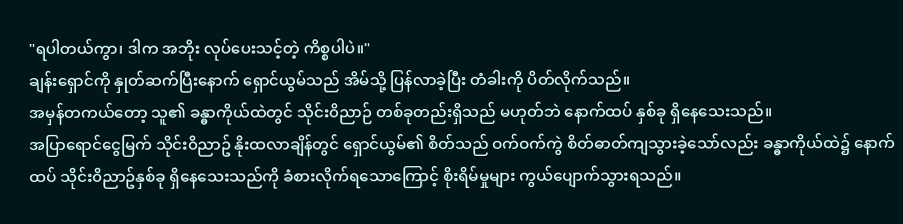"ရပါတယ်ကွာ၊ ဒါက အဘိုး လုပ်ပေးသင့်တဲ့ ကိစ္စပါပဲ။"
ချန်းရှောင်ကို နှုတ်ဆက်ပြီးနောက် ရှောင်ယွမ်သည် အိမ်သို့ ပြန်လာခဲ့ပြီး တံခါးကို ပိတ်လိုက်သည်။
အမှန်တကယ်တော့ သူ၏ ခန္ဓာကိုယ်ထဲတွင် သိုင်း၀ိညာဉ် တစ်ခုတည်းရှိသည် မဟုတ်ဘဲ နောက်ထပ် နှစ်ခု ရှိနေသေးသည်။
အပြာရောင်ငွေမြက် သိုင်း၀ိညာဥ် နိုးထလာချိန်တွင် ရှောင်ယွမ်၏ စိတ်သည် ဝက်ဝက်ကွဲ စိတ်ဓာတ်ကျသွားခဲ့သော်လည်း ခန္ဓာကိုယ်ထဲ၌ နောက်ထပ် သိုင်း၀ိညာဥ်နှစ်ခု ရှိနေသေးသည်ကို ခံစားလိုက်ရသောကြောင့် စိုးရိမ်မှုများ ကွယ်ပျောက်သွားရသည်။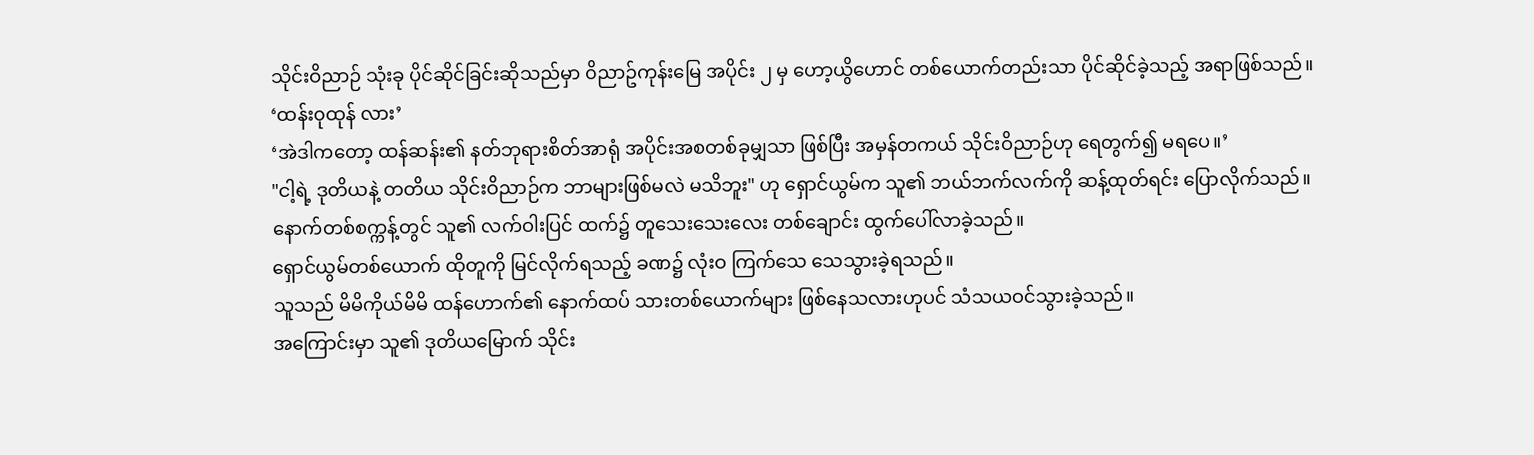သိုင်းဝိညာဉ် သုံးခု ပိုင်ဆိုင်ခြင်းဆိုသည်မှာ ၀ိညာဥ်ကုန်းမြေ အပိုင်း ၂ မှ ဟော့ယွိဟောင် တစ်ယောက်တည်းသာ ပိုင်ဆိုင်ခဲ့သည့် အရာဖြစ်သည်။
‘ထန်း၀ုထုန် လား’
‘အဲဒါကတော့ ထန်ဆန်း၏ နတ်ဘုရားစိတ်အာရုံ အပိုင်းအစတစ်ခုမျှသာ ဖြစ်ပြီး အမှန်တကယ် သိုင်းဝိညာဉ်ဟု ရေတွက်၍ မရပေ။’
"ငါ့ရဲ့ ဒုတိယနဲ့ တတိယ သိုင်းဝိညာဉ်က ဘာများဖြစ်မလဲ မသိဘူး" ဟု ရှောင်ယွမ်က သူ၏ ဘယ်ဘက်လက်ကို ဆန့်ထုတ်ရင်း ပြောလိုက်သည်။
နောက်တစ်စက္ကန့်တွင် သူ၏ လက်ဝါးပြင် ထက်၌ တူသေးသေးလေး တစ်ချောင်း ထွက်ပေါ်လာခဲ့သည်။
ရှောင်ယွမ်တစ်ယောက် ထိုတူကို မြင်လိုက်ရသည့် ခဏ၌ လုံးဝ ကြက်သေ သေသွားခဲ့ရသည်။
သူသည် မိမိကိုယ်မိမိ ထန်ဟောက်၏ နောက်ထပ် သားတစ်ယောက်များ ဖြစ်နေသလားဟုပင် သံသယဝင်သွားခဲ့သည်။
အကြောင်းမှာ သူ၏ ဒုတိယမြောက် သိုင်း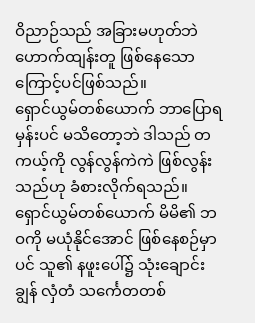ဝိညာဉ်သည် အခြားမဟုတ်ဘဲ ဟောက်ထျန်းတူ ဖြစ်နေသောကြောင့်ပင်ဖြစ်သည်။
ရှောင်ယွမ်တစ်ယောက် ဘာပြောရမှန်းပင် မသိတော့ဘဲ ဒါသည် တကယ့်ကို လွန်လွန်ကဲကဲ ဖြစ်လွန်းသည်ဟု ခံစားလိုက်ရသည်။
ရှောင်ယွမ်တစ်ယောက် မိမိ၏ ဘဝကို မယုံနိုင်အောင် ဖြစ်နေစဉ်မှာပင် သူ၏ နဖူးပေါ်၌ သုံးချောင်းချွန် လှံတံ သင်္ကေတတစ်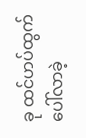ခု ထင်ဟပ်ထွက်ပေါ်လာခဲ့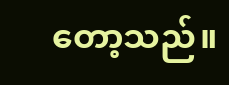တော့သည်။